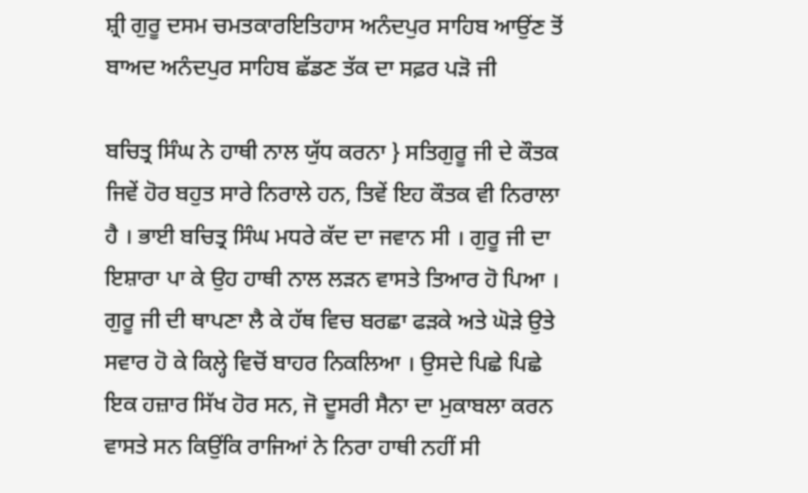ਸ਼੍ਰੀ ਗੁਰੂ ਦਸਮ ਚਮਤਕਾਰਇਤਿਹਾਸ ਅਨੰਦਪੁਰ ਸਾਹਿਬ ਆਉਂਣ ਤੋਂ ਬਾਅਦ ਅਨੰਦਪੁਰ ਸਾਹਿਬ ਛੱਡਣ ਤੱਕ ਦਾ ਸਫ਼ਰ ਪੜੋ ਜੀ

ਬਚਿਤ੍ਰ ਸਿੰਘ ਨੇ ਹਾਥੀ ਨਾਲ ਯੁੱਧ ਕਰਨਾ } ਸਤਿਗੁਰੂ ਜੀ ਦੇ ਕੌਤਕ ਜਿਵੇਂ ਹੋਰ ਬਹੁਤ ਸਾਰੇ ਨਿਰਾਲੇ ਹਨ, ਤਿਵੇਂ ਇਹ ਕੌਤਕ ਵੀ ਨਿਰਾਲਾ ਹੈ । ਭਾਈ ਬਚਿਤ੍ਰ ਸਿੰਘ ਮਧਰੇ ਕੱਦ ਦਾ ਜਵਾਨ ਸੀ । ਗੁਰੂ ਜੀ ਦਾ ਇਸ਼ਾਰਾ ਪਾ ਕੇ ਉਹ ਹਾਥੀ ਨਾਲ ਲੜਨ ਵਾਸਤੇ ਤਿਆਰ ਹੋ ਪਿਆ । ਗੁਰੂ ਜੀ ਦੀ ਥਾਪਣਾ ਲੈ ਕੇ ਹੱਥ ਵਿਚ ਬਰਛਾ ਫੜਕੇ ਅਤੇ ਘੋੜੇ ਉਤੇ ਸਵਾਰ ਹੋ ਕੇ ਕਿਲ੍ਹੇ ਵਿਚੋਂ ਬਾਹਰ ਨਿਕਲਿਆ । ਉਸਦੇ ਪਿਛੇ ਪਿਛੇ ਇਕ ਹਜ਼ਾਰ ਸਿੱਖ ਹੋਰ ਸਨ, ਜੋ ਦੂਸਰੀ ਸੈਨਾ ਦਾ ਮੁਕਾਬਲਾ ਕਰਨ ਵਾਸਤੇ ਸਨ ਕਿਉਂਕਿ ਰਾਜਿਆਂ ਨੇ ਨਿਰਾ ਹਾਥੀ ਨਹੀਂ ਸੀ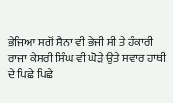ਭੇਜਿਆ ਸਗੋਂ ਸੈਨਾ ਵੀ ਭੇਜੀ ਸੀ ਤੇ ਹੰਕਾਰੀ ਰਾਜਾ ਕੇਸਰੀ ਸਿੰਘ ਵੀ ਘੋੜੇ ਉਤੇ ਸਵਾਰ ਹਾਥੀ ਦੇ ਪਿਛੇ ਪਿਛੇ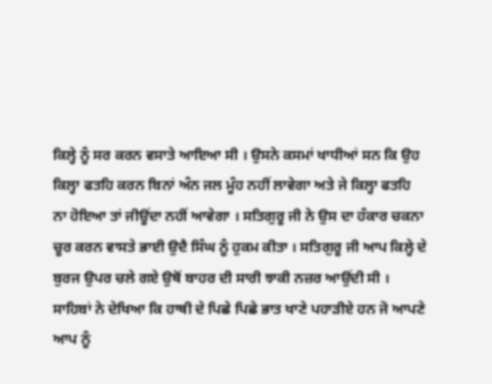ਕਿਲ੍ਹੇ ਨੂੰ ਸਰ ਕਰਨ ਵਸਾਤੇ ਆਇਆ ਸੀ । ਉਸਨੇ ਕਸਮਾਂ ਖਾਧੀਆਂ ਸਨ ਕਿ ਉਹ ਕਿਲ੍ਹਾ ਫਤਹਿ ਕਰਨ ਬਿਨਾਂ ਅੰਨ ਜਲ ਮੂੰਹ ਨਹੀਂ ਲਾਵੇਗਾ ਅਤੇ ਜੇ ਕਿਲ੍ਹਾ ਫਤਹਿ ਨਾ ਹੋਇਆ ਤਾਂ ਜੀਊਂਦਾ ਨਹੀਂ ਆਵੇਗਾ । ਸਤਿਗੁਰੂ ਜੀ ਨੇ ਉਸ ਦਾ ਹੰਕਾਰ ਚਕਨਾ ਚੂਰ ਕਰਨ ਵਾਸਤੇ ਭਾਈ ਉਦੈ ਸਿੰਘ ਨੂੰ ਹੁਕਮ ਕੀਤਾ । ਸਤਿਗੁਰੂ ਜੀ ਆਪ ਕਿਲ੍ਹੇ ਦੇ ਬੁਰਜ ਉਪਰ ਚਲੇ ਗਏ ਉਥੋਂ ਬਾਹਰ ਦੀ ਸਾਰੀ ਝਾਕੀ ਨਜ਼ਰ ਆਉਂਦੀ ਸੀ । ਸਾਹਿਬਾਂ ਨੇ ਦੇਖਿਆ ਕਿ ਹਾਥੀ ਦੇ ਪਿਛੇ ਪਿਛੇ ਭਾਤ ਖਾਣੇ ਪਹਾੜੀਏ ਹਨ ਜੋ ਆਪਣੇ ਆਪ ਨੂੰ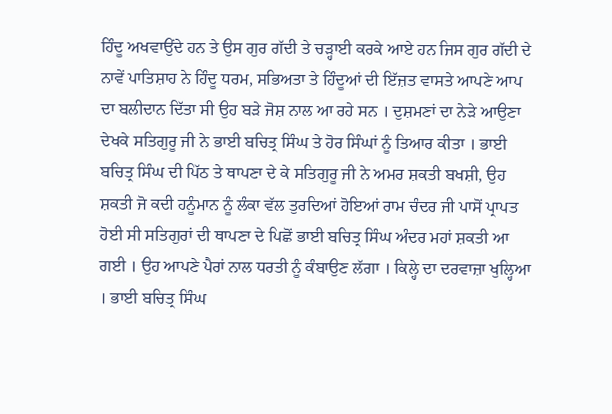ਹਿੰਦੂ ਅਖਵਾਉਂਦੇ ਹਨ ਤੇ ਉਸ ਗੁਰ ਗੱਦੀ ਤੇ ਚੜ੍ਹਾਈ ਕਰਕੇ ਆਏ ਹਨ ਜਿਸ ਗੁਰ ਗੱਦੀ ਦੇ ਨਾਵੇਂ ਪਾਤਿਸ਼ਾਹ ਨੇ ਹਿੰਦੂ ਧਰਮ, ਸਭਿਅਤਾ ਤੇ ਹਿੰਦੂਆਂ ਦੀ ਇੱਜ਼ਤ ਵਾਸਤੇ ਆਪਣੇ ਆਪ ਦਾ ਬਲੀਦਾਨ ਦਿੱਤਾ ਸੀ ਉਹ ਬੜੇ ਜੋਸ਼ ਨਾਲ ਆ ਰਹੇ ਸਨ । ਦੁਸ਼ਮਣਾਂ ਦਾ ਨੇੜੇ ਆਉਣਾ ਦੇਖਕੇ ਸਤਿਗੁਰੂ ਜੀ ਨੇ ਭਾਈ ਬਚਿਤ੍ਰ ਸਿੰਘ ਤੇ ਹੋਰ ਸਿੰਘਾਂ ਨੂੰ ਤਿਆਰ ਕੀਤਾ । ਭਾਈ ਬਚਿਤ੍ਰ ਸਿੰਘ ਦੀ ਪਿੱਠ ਤੇ ਥਾਪਣਾ ਦੇ ਕੇ ਸਤਿਗੁਰੂ ਜੀ ਨੇ ਅਮਰ ਸ਼ਕਤੀ ਬਖਸ਼ੀ, ਉਹ ਸ਼ਕਤੀ ਜੋ ਕਦੀ ਹਨੂੰਮਾਨ ਨੂੰ ਲੰਕਾ ਵੱਲ ਤੁਰਦਿਆਂ ਹੋਇਆਂ ਰਾਮ ਚੰਦਰ ਜੀ ਪਾਸੋਂ ਪ੍ਰਾਪਤ ਹੋਈ ਸੀ ਸਤਿਗੁਰਾਂ ਦੀ ਥਾਪਣਾ ਦੇ ਪਿਛੋਂ ਭਾਈ ਬਚਿਤ੍ਰ ਸਿੰਘ ਅੰਦਰ ਮਹਾਂ ਸ਼ਕਤੀ ਆ ਗਈ । ਉਹ ਆਪਣੇ ਪੈਰਾਂ ਨਾਲ ਧਰਤੀ ਨੂੰ ਕੰਬਾਉਣ ਲੱਗਾ । ਕਿਲ੍ਹੇ ਦਾ ਦਰਵਾਜ਼ਾ ਖੁਲ੍ਹਿਆ । ਭਾਈ ਬਚਿਤ੍ਰ ਸਿੰਘ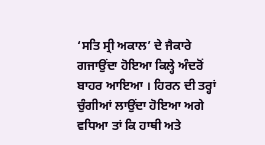‘ਸਤਿ ਸ੍ਰੀ ਅਕਾਲ’ ਦੇ ਜੈਕਾਰੇ ਗਜਾਉਂਦਾ ਹੋਇਆ ਕਿਲ੍ਹੇ ਅੰਦਰੋਂ ਬਾਹਰ ਆਇਆ । ਹਿਰਨ ਦੀ ਤਰ੍ਹਾਂ ਚੁੰਗੀਆਂ ਲਾਉਂਦਾ ਹੋਇਆ ਅਗੇ ਵਧਿਆ ਤਾਂ ਕਿ ਹਾਥੀ ਅਤੇ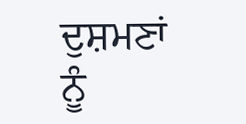ਦੁਸ਼ਮਣਾਂ ਨੂੰ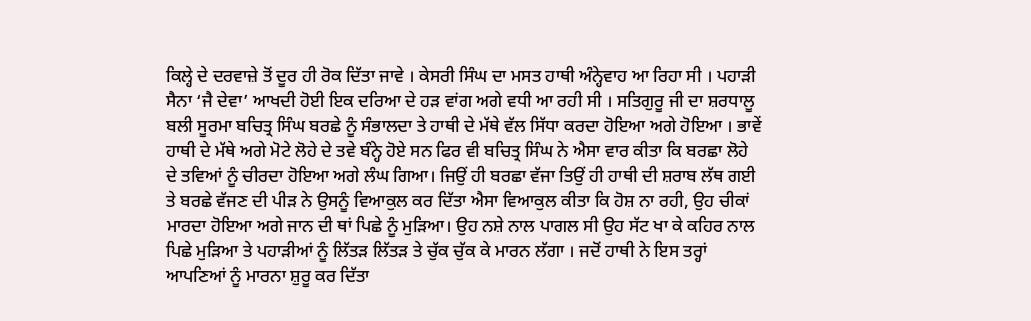ਕਿਲ੍ਹੇ ਦੇ ਦਰਵਾਜ਼ੇ ਤੋਂ ਦੂਰ ਹੀ ਰੋਕ ਦਿੱਤਾ ਜਾਵੇ । ਕੇਸਰੀ ਸਿੰਘ ਦਾ ਮਸਤ ਹਾਥੀ ਅੰਨ੍ਹੇਵਾਹ ਆ ਰਿਹਾ ਸੀ । ਪਹਾੜੀ ਸੈਨਾ ‘ਜੈ ਦੇਵਾ’ ਆਖਦੀ ਹੋਈ ਇਕ ਦਰਿਆ ਦੇ ਹੜ ਵਾਂਗ ਅਗੇ ਵਧੀ ਆ ਰਹੀ ਸੀ । ਸਤਿਗੁਰੂ ਜੀ ਦਾ ਸ਼ਰਧਾਲੂ ਬਲੀ ਸੂਰਮਾ ਬਚਿਤ੍ਰ ਸਿੰਘ ਬਰਛੇ ਨੂੰ ਸੰਭਾਲਦਾ ਤੇ ਹਾਥੀ ਦੇ ਮੱਥੇ ਵੱਲ ਸਿੱਧਾ ਕਰਦਾ ਹੋਇਆ ਅਗੇ ਹੋਇਆ । ਭਾਵੇਂ ਹਾਥੀ ਦੇ ਮੱਥੇ ਅਗੇ ਮੋਟੇ ਲੋਹੇ ਦੇ ਤਵੇ ਬੰਨ੍ਹੇ ਹੋਏ ਸਨ ਫਿਰ ਵੀ ਬਚਿਤ੍ਰ ਸਿੰਘ ਨੇ ਐਸਾ ਵਾਰ ਕੀਤਾ ਕਿ ਬਰਛਾ ਲੋਹੇ ਦੇ ਤਵਿਆਂ ਨੂੰ ਚੀਰਦਾ ਹੋਇਆ ਅਗੇ ਲੰਘ ਗਿਆ। ਜਿਉਂ ਹੀ ਬਰਛਾ ਵੱਜਾ ਤਿਉਂ ਹੀ ਹਾਥੀ ਦੀ ਸ਼ਰਾਬ ਲੱਥ ਗਈ ਤੇ ਬਰਛੇ ਵੱਜਣ ਦੀ ਪੀੜ ਨੇ ਉਸਨੂੰ ਵਿਆਕੁਲ ਕਰ ਦਿੱਤਾ ਐਸਾ ਵਿਆਕੁਲ ਕੀਤਾ ਕਿ ਹੋਸ਼ ਨਾ ਰਹੀ, ਉਹ ਚੀਕਾਂ ਮਾਰਦਾ ਹੋਇਆ ਅਗੇ ਜਾਨ ਦੀ ਥਾਂ ਪਿਛੇ ਨੂੰ ਮੁੜਿਆ। ਉਹ ਨਸ਼ੇ ਨਾਲ ਪਾਗਲ ਸੀ ਉਹ ਸੱਟ ਖਾ ਕੇ ਕਹਿਰ ਨਾਲ ਪਿਛੇ ਮੁੜਿਆ ਤੇ ਪਹਾੜੀਆਂ ਨੂੰ ਲਿੱਤੜ ਲਿੱਤੜ ਤੇ ਚੁੱਕ ਚੁੱਕ ਕੇ ਮਾਰਨ ਲੱਗਾ । ਜਦੋਂ ਹਾਥੀ ਨੇ ਇਸ ਤਰ੍ਹਾਂ ਆਪਣਿਆਂ ਨੂੰ ਮਾਰਨਾ ਸ਼ੁਰੂ ਕਰ ਦਿੱਤਾ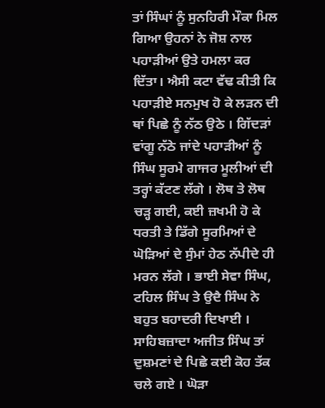ਤਾਂ ਸਿੰਘਾਂ ਨੂੰ ਸੁਨਹਿਰੀ ਮੌਕਾ ਮਿਲ ਗਿਆ ਉਹਨਾਂ ਨੇ ਜੋਸ਼ ਨਾਲ ਪਹਾੜੀਆਂ ਉਤੇ ਹਮਲਾ ਕਰ ਦਿੱਤਾ। ਐਸੀ ਕਟਾ ਵੱਢ ਕੀਤੀ ਕਿ ਪਹਾੜੀਏ ਸਨਮੁਖ ਹੋ ਕੇ ਲੜਨ ਦੀ ਥਾਂ ਪਿਛੇ ਨੂੰ ਨੱਠ ਉਠੇ । ਗਿੱਦੜਾਂ ਵਾਂਗੂ ਨੱਠੇ ਜਾਂਦੇ ਪਹਾੜੀਆਂ ਨੂੰ ਸਿੰਘ ਸੂਰਮੇ ਗਾਜਰ ਮੂਲੀਆਂ ਦੀ ਤਰ੍ਹਾਂ ਕੱਟਣ ਲੱਗੇ । ਲੋਥ ਤੇ ਲੋਥ ਚੜ੍ਹ ਗਈ, ਕਈ ਜ਼ਖਮੀ ਹੋ ਕੇ ਧਰਤੀ ਤੇ ਡਿੱਗੇ ਸੂਰਮਿਆਂ ਦੇ ਘੋੜਿਆਂ ਦੇ ਸੁੰਮਾਂ ਹੇਠ ਨੱਪੀਦੇ ਹੀ ਮਰਨ ਲੱਗੇ । ਭਾਈ ਸੇਵਾ ਸਿੰਘ, ਟਹਿਲ ਸਿੰਘ ਤੇ ਉਦੈ ਸਿੰਘ ਨੇ ਬਹੁਤ ਬਹਾਦਰੀ ਦਿਖਾਈ । ਸਾਹਿਬਜ਼ਾਦਾ ਅਜੀਤ ਸਿੰਘ ਤਾਂ ਦੁਸ਼ਮਣਾਂ ਦੇ ਪਿਛੇ ਕਈ ਕੋਹ ਤੱਕ ਚਲੇ ਗਏ । ਘੋੜਾ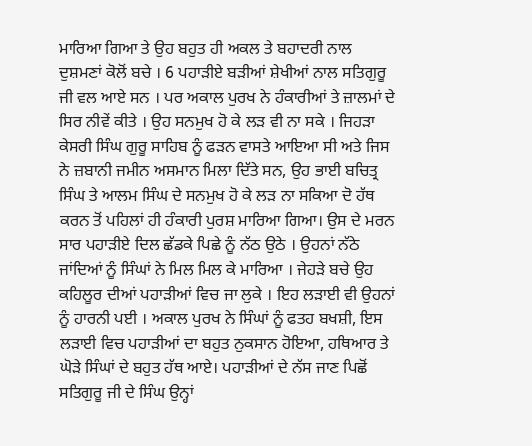ਮਾਰਿਆ ਗਿਆ ਤੇ ਉਹ ਬਹੁਤ ਹੀ ਅਕਲ ਤੇ ਬਹਾਦਰੀ ਨਾਲ ਦੁਸ਼ਮਣਾਂ ਕੋਲੋਂ ਬਚੇ । 6 ਪਹਾੜੀਏ ਬੜੀਆਂ ਸ਼ੇਖੀਆਂ ਨਾਲ ਸਤਿਗੁਰੂ ਜੀ ਵਲ ਆਏ ਸਨ । ਪਰ ਅਕਾਲ ਪੁਰਖ ਨੇ ਹੰਕਾਰੀਆਂ ਤੇ ਜ਼ਾਲਮਾਂ ਦੇ ਸਿਰ ਨੀਵੇਂ ਕੀਤੇ । ਉਹ ਸਨਮੁਖ ਹੋ ਕੇ ਲੜ ਵੀ ਨਾ ਸਕੇ । ਜਿਹੜਾ ਕੇਸਰੀ ਸਿੰਘ ਗੁਰੂ ਸਾਹਿਬ ਨੂੰ ਫੜਨ ਵਾਸਤੇ ਆਇਆ ਸੀ ਅਤੇ ਜਿਸ ਨੇ ਜ਼ਬਾਨੀ ਜਮੀਨ ਅਸਮਾਨ ਮਿਲਾ ਦਿੱਤੇ ਸਨ, ਉਹ ਭਾਈ ਬਚਿਤ੍ਰ ਸਿੰਘ ਤੇ ਆਲਮ ਸਿੰਘ ਦੇ ਸਨਮੁਖ ਹੋ ਕੇ ਲੜ ਨਾ ਸਕਿਆ ਦੋ ਹੱਥ ਕਰਨ ਤੋਂ ਪਹਿਲਾਂ ਹੀ ਹੰਕਾਰੀ ਪੁਰਸ਼ ਮਾਰਿਆ ਗਿਆ। ਉਸ ਦੇ ਮਰਨ ਸਾਰ ਪਹਾੜੀਏ ਦਿਲ ਛੱਡਕੇ ਪਿਛੇ ਨੂੰ ਨੱਠ ਉਠੇ । ਉਹਨਾਂ ਨੱਠੇ ਜਾਂਦਿਆਂ ਨੂੰ ਸਿੰਘਾਂ ਨੇ ਮਿਲ ਮਿਲ ਕੇ ਮਾਰਿਆ । ਜੇਹੜੇ ਬਚੇ ਉਹ ਕਹਿਲੂਰ ਦੀਆਂ ਪਹਾੜੀਆਂ ਵਿਚ ਜਾ ਲੁਕੇ । ਇਹ ਲੜਾਈ ਵੀ ਉਹਨਾਂ ਨੂੰ ਹਾਰਨੀ ਪਈ । ਅਕਾਲ ਪੁਰਖ ਨੇ ਸਿੰਘਾਂ ਨੂੰ ਫਤਹ ਬਖਸ਼ੀ, ਇਸ ਲੜਾਈ ਵਿਚ ਪਹਾੜੀਆਂ ਦਾ ਬਹੁਤ ਨੁਕਸਾਨ ਹੋਇਆ, ਹਥਿਆਰ ਤੇ ਘੋੜੇ ਸਿੰਘਾਂ ਦੇ ਬਹੁਤ ਹੱਥ ਆਏ। ਪਹਾੜੀਆਂ ਦੇ ਨੱਸ ਜਾਣ ਪਿਛੋਂ ਸਤਿਗੁਰੂ ਜੀ ਦੇ ਸਿੰਘ ਉਨ੍ਹਾਂ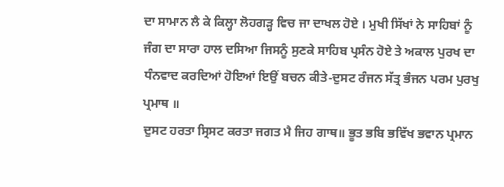ਦਾ ਸਾਮਾਨ ਲੈ ਕੇ ਕਿਲ੍ਹਾ ਲੋਹਗੜ੍ਹ ਵਿਚ ਜਾ ਦਾਖਲ ਹੋਏ । ਮੁਖੀ ਸਿੱਖਾਂ ਨੇ ਸਾਹਿਬਾਂ ਨੂੰ ਜੰਗ ਦਾ ਸਾਰਾ ਹਾਲ ਦਸਿਆ ਜਿਸਨੂੰ ਸੁਣਕੇ ਸਾਹਿਬ ਪ੍ਰਸੰਨ ਹੋਏ ਤੇ ਅਕਾਲ ਪੁਰਖ ਦਾ ਧੰਨਵਾਦ ਕਰਦਿਆਂ ਹੋਇਆਂ ਇਉਂ ਬਚਨ ਕੀਤੇ-ਦੁਸਟ ਰੰਜਨ ਸੱਤ੍ਰ ਭੰਜਨ ਪਰਮ ਪੁਰਖੁ ਪ੍ਰਮਾਥ ॥
ਦੁਸਟ ਹਰਤਾ ਸ੍ਰਿਸਟ ਕਰਤਾ ਜਗਤ ਮੈ ਜਿਹ ਗਾਥ॥ ਭੂਤ ਭਬਿ ਭਵਿੱਖ ਭਵਾਨ ਪ੍ਰਮਾਨ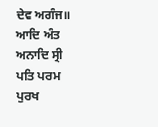ਦੇਵ ਅਗੰਜ॥ ਆਦਿ ਅੰਤ ਅਨਾਦਿ ਸ੍ਰੀ ਪਤਿ ਪਰਮ ਪੁਰਖ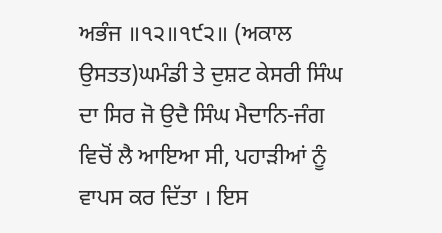ਅਭੰਜ ॥੧੨॥੧੯੨॥ (ਅਕਾਲ ਉਸਤਤ)ਘਮੰਡੀ ਤੇ ਦੁਸ਼ਟ ਕੇਸਰੀ ਸਿੰਘ ਦਾ ਸਿਰ ਜੋ ਉਦੈ ਸਿੰਘ ਮੈਦਾਨਿ-ਜੰਗ ਵਿਚੋਂ ਲੈ ਆਇਆ ਸੀ, ਪਹਾੜੀਆਂ ਨੂੰ ਵਾਪਸ ਕਰ ਦਿੱਤਾ । ਇਸ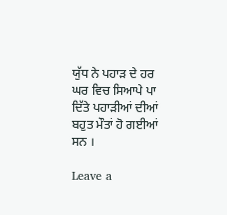ਯੁੱਧ ਨੇ ਪਹਾੜ ਦੇ ਹਰ ਘਰ ਵਿਚ ਸਿਆਪੇ ਪਾ ਦਿੱਤੇ ਪਹਾੜੀਆਂ ਦੀਆਂ ਬਹੁਤ ਮੌਤਾਂ ਹੋ ਗਈਆਂ ਸਨ ।

Leave a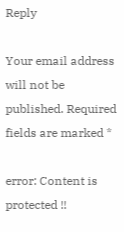Reply

Your email address will not be published. Required fields are marked *

error: Content is protected !!